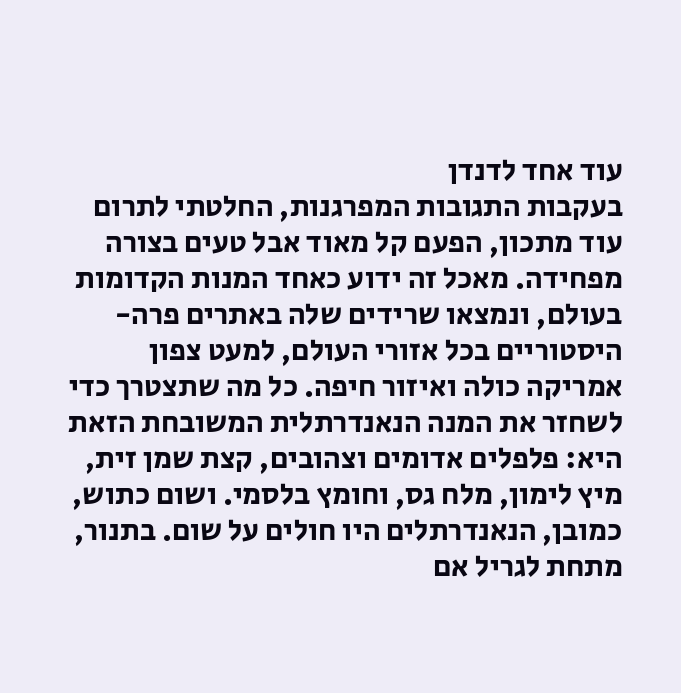עוד אחד לדנדן
בעקבות התגובות המפרגנות, החלטתי לתרום עוד מתכון, הפעם קל מאוד אבל טעים בצורה מפחידה. מאכל זה ידוע כאחד המנות הקדומות בעולם, ונמצאו שרידים שלה באתרים פרה-היסטוריים בכל אזורי העולם, למעט צפון אמריקה כולה ואיזור חיפה. כל מה שתצטרך כדי לשחזר את המנה הנאנדרתלית המשובחת הזאת היא: פלפלים אדומים וצהובים, קצת שמן זית, מיץ לימון, מלח גס, וחומץ בלסמי. ושום כתוש, כמובן, הנאנדרתלים היו חולים על שום. בתנור, מתחת לגריל אם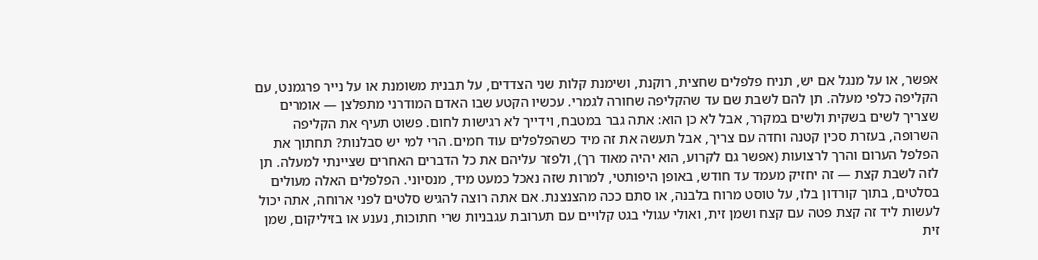אפשר, או על מנגל אם יש, תניח פלפלים שחצית, רוקנת, ושימנת קלות שני הצדדים, על תבנית משומנת או על נייר פרגמנט, עם הקליפה כלפי מעלה. תן להם לשבת שם עד שהקליפה שחורה לגמרי. עכשיו הקטע שבו האדם המודרני מתפלצן — אומרים שצריך לשים בשקית ולשים במקרר, אבל לא כן הוא: אתה גבר במטבח, וידייך לא רגישות לחום. פשוט תעיף את הקליפה השרופה, בעזרת סכין קטנה וחדה עם צריך, אבל תעשה את זה מיד כשהפלפלים עוד חמים. הרי למי יש סבלנות? תחתוך את הפלפל הערום והרך לרצועות (אפשר גם לקרוע, הוא יהיה מאוד רך), ולפזר עליהם את כל הדברים האחרים שציינתי למעלה. תן לזה לשבת קצת — זה יחזיק מעמד עד חודש, באופן היפותטי, למרות שזה נאכל כמעט מיד, מנסיוני. הפלפלים האלה מעולים בסלטים, בתוך קורדון בלו, על טוסט מרוח בלבנה, או סתם ככה מהצנצנת. אם אתה רוצה להגיש סלטים לפני ארוחה, אתה יכול לעשות ליד זה קצת פטה עם קצח ושמן זית, ואולי עגולי בגט קלויים עם תערובת עגבניות שרי חתוכות, נענע או בזיליקום, שמן זית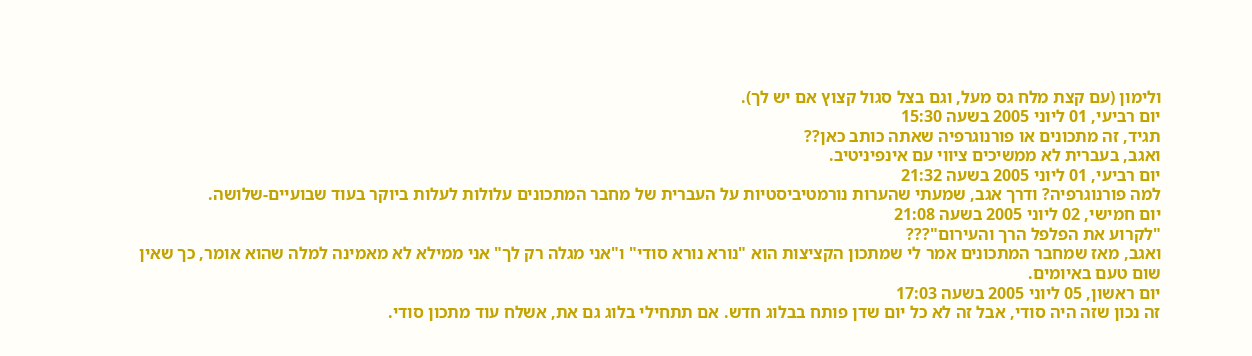ולימון (עם קצת מלח גס מעל, וגם בצל סגול קצוץ אם יש לך).
יום רביעי, 01 ליוני 2005 בשעה 15:30
תגיד, זה מתכונים או פורנוגרפיה שאתה כותב כאן??
ואגב, בעברית לא ממשיכים ציווי עם אינפיניטיב.
יום רביעי, 01 ליוני 2005 בשעה 21:32
למה פורנוגרפיה? ודרך אגב, שמעתי שהערות נורמטיביסטיות על העברית של מחבר המתכונים עלולות לעלות ביוקר בעוד שבועיים-שלושה.
יום חמישי, 02 ליוני 2005 בשעה 21:08
"לקרוע את הפלפל הרך והעירום"???
ואגב, מאז שמחבר המתכונים אמר לי שמתכון הקציצות הוא "נורא נורא סודי" ו"אני מגלה רק לך" אני ממילא לא מאמינה למלה שהוא אומר, כך שאין שום טעם באיומים.
יום ראשון, 05 ליוני 2005 בשעה 17:03
זה נכון שזה היה סודי, אבל זה לא כל יום שדן פותח בבלוג חדש. אם תתחילי בלוג גם את, אשלח עוד מתכון סודי.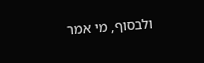ולבסוף, מי אמר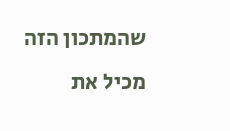שהמתכון הזה מכיל את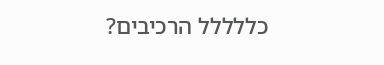כללללל הרכיבים?